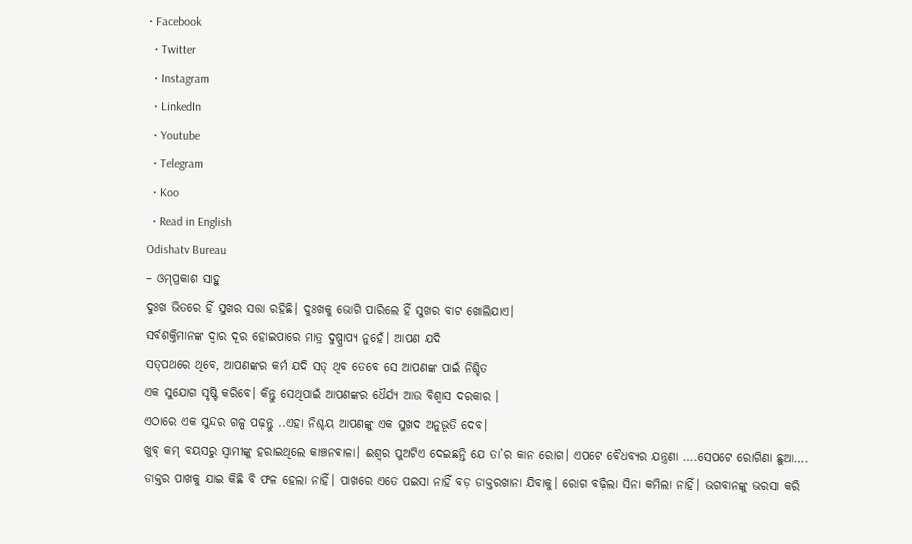• Facebook
  • Twitter
  • Instagram
  • LinkedIn
  • Youtube
  • Telegram
  • Koo
  • Read in English
Odishatv Bureau
– ଓମ୍‌ପ୍ରକାଶ ସାହୁ
ଦୁଃଖ ଭିତରେ ହିଁ ସୁଖର ସତ୍ତା ରହିଛି। ଦୁଃଖକୁ ଭୋଗି ପାରିଲେ ହିଁ ସୁଖର ବାଟ ଖୋଲିଯାଏ।
ସର୍ବଶକ୍ତିମାନଙ୍କ ଦ୍ୱାର ଦୂର ହୋଇପାରେ ମାତ୍ର ଦୁଷ୍ପ୍ରାପ୍ୟ ନୁହେଁ। ଆପଣ ଯଦି
ସତ୍‌ପଥରେ ଥିବେ, ଆପଣଙ୍କର କର୍ମ ଯଦି ସତ୍‌ ଥିବ ତେବେ ସେ ଆପଣଙ୍କ ପାଇଁ ନିଶ୍ଚିତ
ଏକ ସୁଯୋଗ ସୃଷ୍ଟି କରିବେ। କିନ୍ତୁ ସେଥିପାଇଁ ଆପଣଙ୍କର ଧୈର୍ଯ୍ୟ ଆଉ ବିଶ୍ୱାସ ଦରକାର ।
ଏଠାରେ ଏକ ସୁନ୍ଦର ଗଳ୍ପ ପଢ଼ନ୍ତୁ ..ଏହା ନିଶ୍ଚୟ ଆପଣଙ୍କୁ ଏକ ସୁଖଦ ଅନୁଭୂତି ଦେବ।
ଖୁବ୍‌ କମ୍‌ ବୟସରୁ ସ୍ୱାମୀଙ୍କୁ ହରାଇଥିଲେ କାଞ୍ଚନଵାଳା। ଈଶ୍ୱର ପୁଅଟିଏ ଦେଇଛନ୍ତି ଯେ ତା’ର କାନ ରୋଗ। ଏପଟେ ବୈଧବ୍ୟର ଯନ୍ତ୍ରଣା ….ସେପଟେ ରୋଗିଣା ଛୁଆ….
ଡାକ୍ତର ପାଖକୁ ଯାଇ କିଛି ବି ଫଳ ହେଲା ନାହିଁ। ପାଖରେ ଏତେ ପଇସା ନାହିଁ ବଡ଼ ଡାକ୍ତରଖାନା ଯିବାକୁ। ରୋଗ ବଢ଼ିଲା ସିନା କମିଲା ନାହିଁ। ଭଗବାନଙ୍କୁ ଭରସା କରି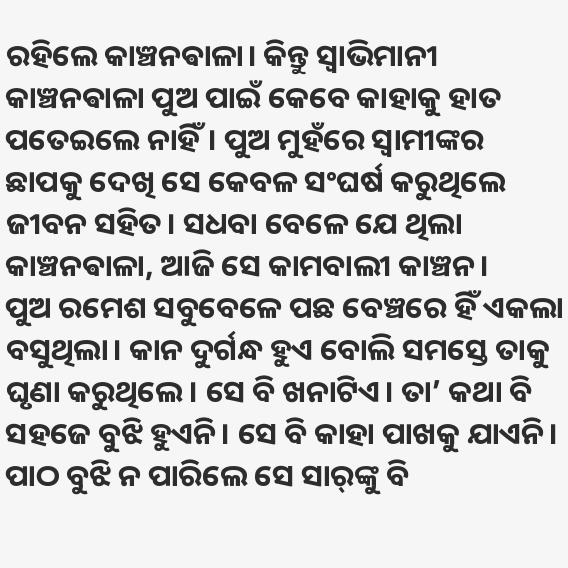ରହିଲେ କାଞ୍ଚନଵାଳା। କିନ୍ତୁ ସ୍ୱାଭିମାନୀ କାଞ୍ଚନଵାଳା ପୁଅ ପାଇଁ କେବେ କାହାକୁ ହାତ ପତେଇଲେ ନାହିଁ। ପୁଅ ମୁହଁରେ ସ୍ୱାମୀଙ୍କର ଛାପକୁ ଦେଖି ସେ କେବଳ ସଂଘର୍ଷ କରୁଥିଲେ ଜୀବନ ସହିତ। ସଧବା ବେଳେ ଯେ ଥିଲା କାଞ୍ଚନଵାଳା, ଆଜି ସେ କାମବାଲୀ କାଞ୍ଚନ।
ପୁଅ ରମେଶ ସବୁବେଳେ ପଛ ବେଞ୍ଚରେ ହିଁ ଏକଲା ବସୁଥିଲା। କାନ ଦୁର୍ଗନ୍ଧ ହୁଏ ବୋଲି ସମସ୍ତେ ତାକୁ ଘୃଣା କରୁଥିଲେ। ସେ ବି ଖନାଟିଏ। ତା’ କଥା ବି ସହଜେ ବୁଝି ହୁଏନି। ସେ ବି କାହା ପାଖକୁ ଯାଏନି।
ପାଠ ବୁଝି ନ ପାରିଲେ ସେ ସାର୍‌ଙ୍କୁ ବି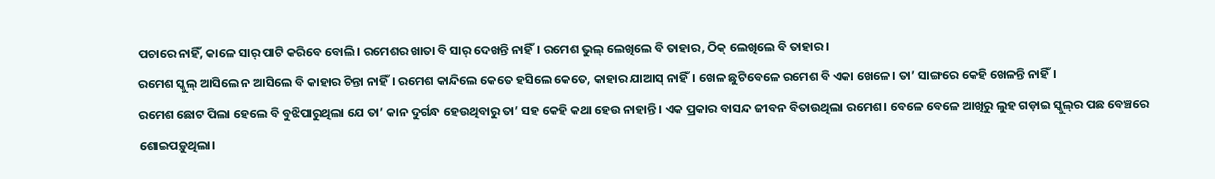ପଚାରେ ନାହିଁ, କାଳେ ସାର୍ ପାଟି କରିବେ ବୋଲି। ରମେଶର ଖାତା ବି ସାର୍‌ ଦେଖନ୍ତି ନାହିଁ। ରମେଶ ଭୁଲ୍‌ ଲେଖିଲେ ବି ତାହାର, ଠିକ୍‌ ଲେଖିଲେ ବି ତାହାର।
ରମେଶ ସ୍କୁଲ୍‌ ଆସିଲେ ନ ଆସିଲେ ବି କାହାର ଚିନ୍ତା ନାହିଁ। ରମେଶ କାନ୍ଦିଲେ କେତେ ହସିଲେ କେତେ, କାହାର ଯାଆସ୍‌ ନାହିଁ। ଖେଳ ଛୁଟିବେଳେ ରମେଶ ବି ଏକା ଖେଳେ। ତା’ ସାଙ୍ଗରେ କେହି ଖେଳନ୍ତି ନାହିଁ।
ରମେଶ ଛୋଟ ପିଲା ହେଲେ ବି ବୁଝିପାରୁଥିଲା ଯେ ତା’ କାନ ଦୁର୍ଗନ୍ଧ ହେଉଥିବାରୁ ତା’ ସହ କେହି କଥା ହେଉ ନାହାନ୍ତି। ଏକ ପ୍ରକାର ବାସନ୍ଦ ଜୀବନ ବିତାଉଥିଲା ରମେଶ। ବେଳେ ବେଳେ ଆଖିରୁ ଲୁହ ଗଡ଼ାଇ ସ୍କୁଲ୍‌ର ପଛ ବେଞ୍ଚରେ ଶୋଇପଡ଼ୁଥିଲା।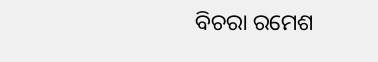ବିଚରା ରମେଶ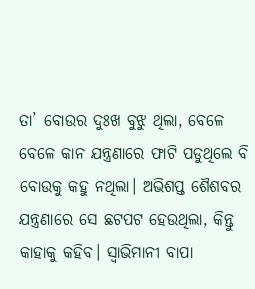ତା’ ବୋଉର ଦୁଃଖ ବୁଝୁ ଥିଲା, ବେଳେ ବେଳେ କାନ ଯନ୍ତ୍ରଣାରେ ଫାଟି ପଡୁଥିଲେ ବି ବୋଉକୁ କହୁ ନଥିଲା। ଅଭିଶପ୍ତ ଶୈଶବର ଯନ୍ତ୍ରଣାରେ ସେ ଛଟପଟ ହେଉଥିଲା, କିନ୍ତୁ କାହାକୁ କହିବ। ସ୍ୱାଭିମାନୀ ବାପା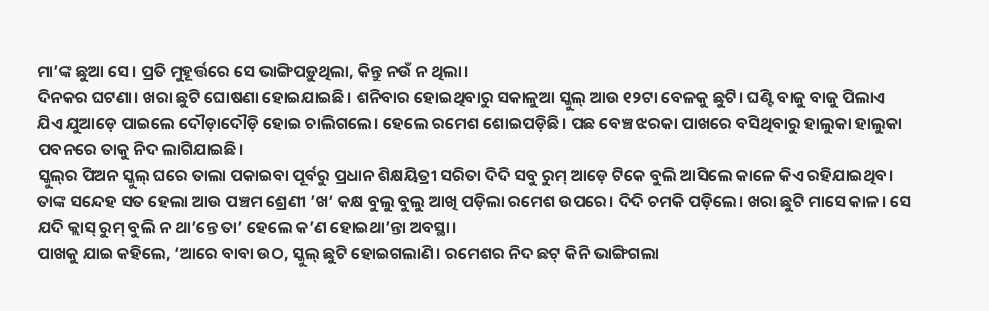ମା’ଙ୍କ ଛୁଆ ସେ। ପ୍ରତି ମୁହୂର୍ତ୍ତରେ ସେ ଭାଙ୍ଗିପଡ଼ୁଥିଲା, କିନ୍ତୁ ନଉଁ ନ ଥିଲା।
ଦିନକର ଘଟଣା। ଖରା ଛୁଟି ଘୋଷଣା ହୋଇଯାଇଛି। ଶନିବାର ହୋଇଥିବାରୁ ସକାଳୁଆ ସ୍କୁଲ୍‌ ଆଉ ୧୨ଟା ବେଳକୁ ଛୁଟି। ଘଣ୍ଟି ବାଜୁ ବାଜୁ ପିଲାଏ ଯିଏ ଯୁଆଡ଼େ ପାଇଲେ ଦୌଡ଼ାଦୌଡ଼ି ହୋଇ ଚାଲିଗଲେ। ହେଲେ ରମେଶ ଶୋଇପଡ଼ିଛି। ପଛ ବେଞ୍ଚ ଝରକା ପାଖରେ ବସିଥିବାରୁ ହାଲୁକା ହାଲୁକା ପବନରେ ତାକୁ ନିଦ ଲାଗିଯାଇଛି।
ସ୍କୁଲ୍‌ର ପିଅନ ସ୍କୁଲ୍‌ ଘରେ ତାଲା ପକାଇବା ପୂର୍ବରୁ ପ୍ରଧାନ ଶିକ୍ଷୟିତ୍ରୀ ସରିତା ଦିଦି ସବୁ ରୁମ୍‌ ଆଡ଼େ ଟିକେ ବୁଲି ଆସିଲେ କାଳେ କିଏ ରହିଯାଇଥିବ। ତାଙ୍କ ସନ୍ଦେହ ସତ ହେଲା ଆଉ ପଞ୍ଚମ ଶ୍ରେଣୀ ’ଖ‘ କକ୍ଷ ବୁଲୁ ବୁଲୁ ଆଖି ପଡ଼ିଲା ରମେଶ ଉପରେ। ଦିଦି ଚମକି ପଡ଼ିଲେ। ଖରା ଛୁଟି ମାସେ କାଳ। ସେ ଯଦି କ୍ଲାସ୍‌ ରୁମ୍‌ ବୁଲି ନ ଥା’ନ୍ତେ ତା’ ହେଲେ କ’ଣ ହୋଇଥା’ନ୍ତା ଅବସ୍ଥା।
ପାଖକୁ ଯାଇ କହିଲେ, ‘ଆରେ ବାବା ଉଠ, ସ୍କୁଲ୍‌ ଛୁଟି ହୋଇଗଲାଣି। ରମେଶର ନିଦ ଛଟ୍ କିନି ଭାଙ୍ଗିଗଲା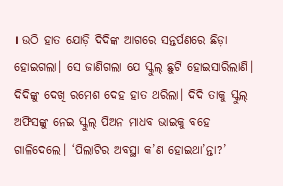। ଉଠି ହାତ ଯୋଡ଼ି ଦିଦିଙ୍କ ଆଗରେ ସନ୍ତର୍ପଣରେ ଛିଡ଼ା ହୋଇଗଲା। ସେ ଜାଣିଗଲା ଯେ ସ୍କୁଲ୍‌ ଛୁଟି ହୋଇସାରିଲାଣି। ଦିଦିଙ୍କୁ ଦେଖି ରମେଶ ଦେହ ହାତ ଥରିଲା। ଦିଦି ତାକୁ ସ୍କୁଲ୍‌ ଅଫିସଙ୍କୁ ନେଇ ସ୍କୁଲ୍‌ ପିଅନ ମାଧବ ଭାଇକୁ ବହେ ଗାଳିଦେଲେ। ‘ପିଲାଟିର ଅବସ୍ଥା କ’ଣ ହୋଇଥା’ନ୍ତା?’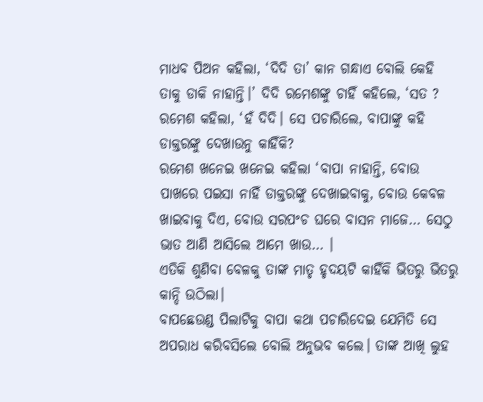ମାଧବ ପିଅନ କହିଲା, ‘ଦିଦି ତା’ କାନ ଗନ୍ଧାଏ ବୋଲି କେହି ତାକୁ ଡାକି ନାହାନ୍ତି।’ ଦିଦି ରମେଶଙ୍କୁ ଚାହିଁ କହିଲେ, ‘ସତ ? ରମେଶ କହିଲା, ‘ହଁ ଦିଦି। ସେ ପଚାରିଲେ, ବାପାଙ୍କୁ କହି ଡାକ୍ତରଙ୍କୁ ଦେଖାଉନୁ କାହିଁକି?
ରମେଶ ଖନେଇ ଖନେଇ କହିଲା ‘ବାପା ନାହାନ୍ତି, ବୋଉ ପାଖରେ ପଇସା ନାହିଁ ଡାକ୍ତରଙ୍କୁ ଦେଖାଇବାକୁ, ବୋଉ କେବଳ ଖାଇବାକୁ ଦିଏ, ବୋଉ ସରପଂଚ ଘରେ ବାସନ ମାଜେ… ସେଠୁ ଭାତ ଆଣି ଆସିଲେ ଆମେ ଖାଉ… ।
ଏତିକି ଶୁଣିବା ବେଳକୁ ତାଙ୍କ ମାତୃ ହୃଦୟଟି କାହିଁକି ଭିତରୁ ଭିତରୁ କାନ୍ଦି ଉଠିଲା।
ବାପଛେଉଣ୍ଡ ପିଲାଟିକୁ ବାପା କଥା ପଚାରିଦେଇ ଯେମିତି ସେ ଅପରାଧ କରିବସିଲେ ବୋଲି ଅନୁଭବ କଲେ। ତାଙ୍କ ଆଖି ଲୁହ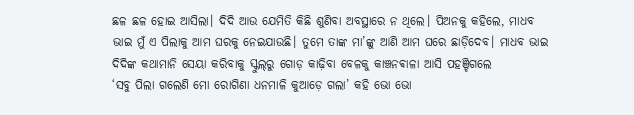ଛଳ ଛଳ ହୋଇ ଆସିଲା। ଦିଦି ଆଉ ଯେମିତି କିଛି ଶୁଣିବା ଅବସ୍ଥାରେ ନ ଥିଲେ। ପିଅନକୁ କହିଲେ, ମାଧବ ଭାଇ ମୁଁ ଏ ପିଲାକୁ ଆମ ଘରକୁ ନେଇଯାଉଛି। ତୁମେ ତାଙ୍କ ମା’ଙ୍କୁ ଆଣି ଆମ ଘରେ ଛାଡ଼ିଦେବ। ମାଧବ ଭାଇ ଦିଦିଙ୍କ କଥାମାନି ସେୟା କରିବାକୁ ସ୍କୁଲ୍‌ରୁ ଗୋଡ଼ କାଢ଼ିବା ବେଳକୁ କାଞ୍ଚନଵାଳା ଆସି ପହଞ୍ଚିଗଲେ
‘ସବୁ ପିଲା ଗଲେଣି ମୋ ରୋଗିଣା ଧନମାଳି କୁଆଡ଼େ ଗଲା’ କହି ଭୋ ଭୋ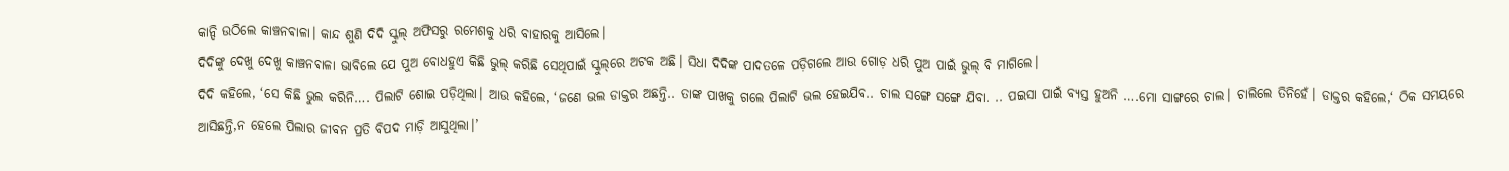କାନ୍ଦି ଉଠିଲେ କାଞ୍ଚନଵାଳା। କାନ୍ଦ ଶୁଣି ଦିଦି ସ୍କୁଲ୍‌ ଅଫିସରୁ ରମେଶକୁ ଧରି ବାହାରକୁ ଆସିଲେ।
ଦିଦିଙ୍କୁ ଦେଖୁ ଦେଖୁ କାଞ୍ଚନଵାଳା ଭାବିଲେ ଯେ ପୁଅ ବୋଧହୁଏ କିଛି ଭୁଲ୍‌ କରିଛି ସେଥିପାଇଁ ସ୍କୁଲ୍‌ରେ ଅଟକ ଅଛି। ସିଧା ଦିଦିଙ୍କ ପାଦତଳେ ପଡ଼ିଗଲେ ଆଉ ଗୋଡ଼ ଧରି ପୁଅ ପାଇଁ ଭୁଲ୍ ବି ମାଗିଲେ।
ଦିଦି କହିଲେ, ‘ସେ କିଛି ଭୁଲ କରିନି…. ପିଲାଟି ଶୋଇ ପଡ଼ିଥିଲା। ଆଉ କହିଲେ, ‘ଜଣେ ଭଲ ଡାକ୍ତର ଅଛନ୍ତି.. ତାଙ୍କ ପାଖକୁ ଗଲେ ପିଲାଟି ଭଲ ହେଇଯିବ.. ଚାଲ ସଙ୍ଗେ ସଙ୍ଗେ ଯିବା. .. ପଇସା ପାଇଁ ବ୍ୟସ୍ତ ହୁଅନି ….ମୋ ସାଙ୍ଗରେ ଚାଲ। ଚାଲିଲେ ତିନିହେଁ। ଡାକ୍ତର କହିଲେ,‘ ଠିକ ସମୟରେ ଆସିଛନ୍ତି,ନ ହେଲେ ପିଲାର ଜୀବନ ପ୍ରତି ବିପଦ ମାଡ଼ି ଆସୁଥିଲା।’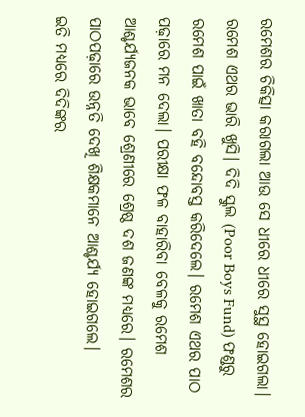ରମେଶର ଚିକିତ୍ସା କରାଗଲା ଆଉ ସେ ଧୀରେ ଧୀରେ ସୁସ୍ଥ ହୋଇଗଲା।
ରମେଶ ଏଥର ଭାରି ଖୁସି। ଦିଦି ସ୍କୁଲ (Poor Boys Fund) ଫଣ୍ଡରୁ ରମେଶ ପାଇଁ ଖାତା ବହି ବନ୍ଦୋବସ୍ତ କରିଦେଲେ। ରମେଶ ଏଥର ପାଠ ପଢ଼ାରେ ମନ ଦେଲା। ପରୀକ୍ଷା ଫଳ ବାହାରିବା ବେଳକୁ ରମେଶ ଆଶ୍ଚର୍ଯ୍ୟଜନକ ଭାବେ ଶ୍ରେଣୀରେ ଶ୍ରେଷ୍ଠ ଦଶ ଜଣଙ୍କ ମଧ୍ୟରେ। ରମେଶର ପାଠପଢ଼ାରେ ଉନ୍ନତି ଦେଖି ଶିକ୍ଷକମାନେ ଆଶ୍ଚର୍ଯ୍ୟ ହୋଇଗଲେ।
ଇତି ମଧ୍ୟରେ ଦିଦିଙ୍କର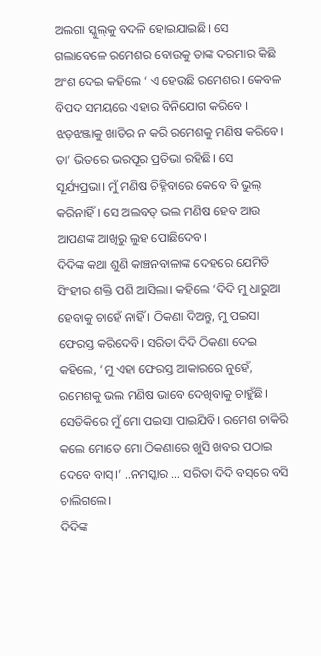ଅଲଗା ସ୍କୁଲ୍‌କୁ ବଦଳି ହୋଇଯାଇଛି। ସେ ଗଲାବେଳେ ରମେଶର ବୋଉକୁ ତାଙ୍କ ଦରମାର କିଛି ଅଂଶ ଦେଇ କହିଲେ ‘ ଏ ହେଉଛି ରମେଶର। କେବଳ ବିପଦ ସମୟରେ ଏହାର ବିନିଯୋଗ କରିବେ । ଝଡ଼ଝଞ୍ଜାକୁ ଖାତିର ନ କରି ରମେଶକୁ ମଣିଷ କରିବେ। ତା’ ଭିତରେ ଭରପୂର ପ୍ରତିଭା ରହିଛି। ସେ ସୂର୍ଯ୍ୟପ୍ରଭା। ମୁଁ ମଣିଷ ଚିହ୍ନିବାରେ କେବେ ବି ଭୁଲ୍‌ କରିନାହିଁ। ସେ ଅଲବତ୍‌ ଭଲ ମଣିଷ ହେବ ଆଉ ଆପଣଙ୍କ ଆଖିରୁ ଲୁହ ପୋଛିଦେବ।
ଦିଦିଙ୍କ କଥା ଶୁଣି କାଞ୍ଚନବାଳାଙ୍କ ଦେହରେ ଯେମିତି ସିଂହୀର ଶକ୍ତି ପଶି ଆସିଲା। କହିଲେ ‘ଦିଦି ମୁ ଧାରୁଆ ହେବାକୁ ଚାହେଁ ନାହିଁ । ଠିକଣା ଦିଅନ୍ତୁ, ମୁ ପଇସା ଫେରସ୍ତ କରିଦେବି। ସରିତା ଦିଦି ଠିକଣା ଦେଇ କହିଲେ, ‘ମୁ ଏହା ଫେରସ୍ତ ଆକାରରେ ନୁହେଁ, ରମେଶକୁ ଭଲ ମଣିଷ ଭାବେ ଦେଖିବାକୁ ଚାହୁଁଛି। ସେତିକିରେ ମୁଁ ମୋ ପଇସା ପାଇଯିବି। ରମେଶ ଚାକିରି କଲେ ମୋତେ ମୋ ଠିକଣାରେ ଖୁସି ଖବର ପଠାଇ ଦେବେ ବାସ୍।’ ..ନମସ୍କାର … ସରିତା ଦିଦି ବସ୍‌ରେ ବସି ଚାଲିଗଲେ।
ଦିଦିଙ୍କ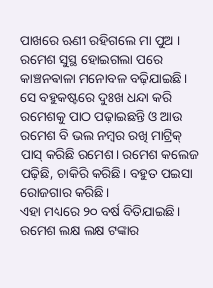ପାଖରେ ଋଣୀ ରହିଗଲେ ମା ପୁଅ । ରମେଶ ସୁସ୍ଥ ହୋଇଗଲା ପରେ କାଞ୍ଚନଵାଳା ମନୋବଳ ବଢ଼ିଯାଇଛି। ସେ ବହୁକଷ୍ଟରେ ଦୁଃଖ ଧନ୍ଦା କରି ରମେଶକୁ ପାଠ ପଢ଼ାଇଛନ୍ତି ଓ ଆଉ ରମେଶ ବି ଭଲ ନମ୍ବର ରଖି ମାଟ୍ରିକ୍‌ ପାସ୍‌ କରିଛି ରମେଶ। ରମେଶ କଲେଜ ପଢ଼ିଛି, ଚାକିରି କରିଛି। ବହୁତ ପଇସା ରୋଜଗାର କରିଛି।
ଏହା ମଧ୍ୟରେ ୨୦ ବର୍ଷ ବିତିଯାଇଛି। ରମେଶ ଲକ୍ଷ ଲକ୍ଷ ଟଙ୍କାର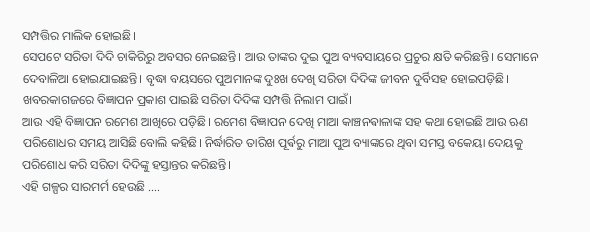ସମ୍ପତ୍ତିର ମାଲିକ ହୋଇଛି।
ସେପଟେ ସରିତା ଦିଦି ଚାକିରିରୁ ଅବସର ନେଇଛନ୍ତି। ଆଉ ତାଙ୍କର ଦୁଇ ପୁଅ ବ୍ୟବସାୟରେ ପ୍ରଚୁର କ୍ଷତି କରିଛନ୍ତି। ସେମାନେ ଦେବାଳିଆ ହୋଇଯାଇଛନ୍ତି। ବୃଦ୍ଧା ବୟସରେ ପୁଅମାନଙ୍କ ଦୁଃଖ ଦେଖି ସରିତା ଦିଦିଙ୍କ ଜୀବନ ଦୁର୍ବିସହ ହୋଇପଡ଼ିଛି। ଖବରକାଗଜରେ ବିଜ୍ଞାପନ ପ୍ରକାଶ ପାଇଛି ସରିତା ଦିଦିଙ୍କ ସମ୍ପତ୍ତି ନିଲାମ ପାଇଁ।
ଆଉ ଏହି ବିଜ୍ଞାପନ ରମେଶ ଆଖିରେ ପଡ଼ିଛି। ରମେଶ ବିଜ୍ଞାପନ ଦେଖି ମାଆ କାଞ୍ଚନଵାଳାଙ୍କ ସହ କଥା ହୋଇଛି ଆଉ ଋଣ ପରିଶୋଧର ସମୟ ଆସିଛି ବୋଲି କହିଛି। ନିର୍ଦ୍ଧାରିତ ତାରିଖ ପୂର୍ଵରୁ ମାଆ ପୁଅ ବ୍ୟାଙ୍କରେ ଥିବା ସମସ୍ତ ବକେୟା ଦେୟକୁ ପରିଶୋଧ କରି ସରିତା ଦିଦିଙ୍କୁ ହସ୍ତାନ୍ତର କରିଛନ୍ତି।
ଏହି ଗଳ୍ପର ସାରମର୍ମ ହେଉଛି ….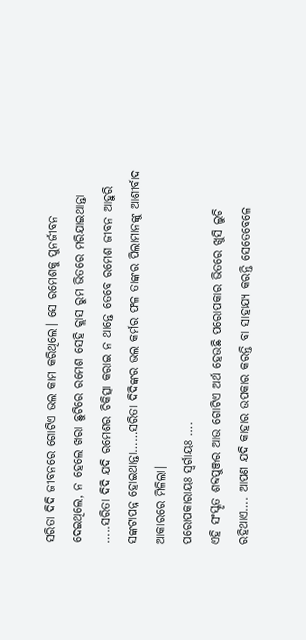ସରିତା ଦିଦି ଜୀବନରେ ଗୋଟିଏ ଭଲ କାମ କରିଥିଲେ। ସେ ରମେଶକୁ ପୁନର୍ଜୀବନ ଦେଇଥିଲେ, ନ ହେଲେ ଖରା ଛୁଟିରେ ରମେଶ ସେହି କ୍ଲାସ ରୁମ ଭିତରେ ମରିଯାଇଥାନ୍ତା …..ସରିତା ଦିଦି ଯଦି ରମେଶର ଚିକିତ୍ସା କରାଇ ନ ଥାନ୍ତେ ତେବେ ରମେଶ ଜୀବନ ଆହୁରି ସଙ୍କଟାପନ୍ନ ହୋଇଥାନ୍ତା……ସରିତା ଦିଦିଙ୍କର ଭଲ କର୍ମର ଫଳ ତାଙ୍କର ପିଲାମାନଙ୍କୁ ଆଶୀର୍ବାଦ ଆକାରରେ ମିଳିଲା।
ପରୋପକାରାୟଃ ସ୍ୱର୍ଗାୟଃ ….
ଏହି ସଂସ୍କୃତ ଶବ୍ଦପୁଞ୍ଜର ଆଉ ଗୋଟିଏ ଅର୍ଥ ହେଉଛି ପରୋପକାର ଭିତରେ ଖୁସି ଲୁଚି ରହିଥାଏ…. ଆପଣ ଯଦି କାହାର ଉପକାର କରନ୍ତି ବା ସାହାଯ୍ୟ କରନ୍ତି ସେତେବେଳେ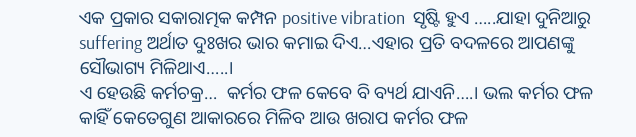ଏକ ପ୍ରକାର ସକାରାତ୍ମକ କମ୍ପନ positive vibration  ସୃଷ୍ଟି ହୁଏ …..ଯାହା ଦୁନିଆରୁ suffering ଅର୍ଥାତ ଦୁଃଖର ଭାର କମାଇ ଦିଏ…ଏହାର ପ୍ରତି ବଦଳରେ ଆପଣଙ୍କୁ ସୌଭାଗ୍ୟ ମିଳିଥାଏ…..।
ଏ ହେଉଛି କର୍ମଚକ୍ର…  କର୍ମର ଫଳ କେବେ ବି ବ୍ୟର୍ଥ ଯାଏନି….। ଭଲ କର୍ମର ଫଳ କାହିଁ କେତେଗୁଣ ଆକାରରେ ମିଳିବ ଆଉ ଖରାପ କର୍ମର ଫଳ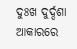ଦୁଃଖ ଦୁର୍ଦ୍ଦଶା ଆକାରରେ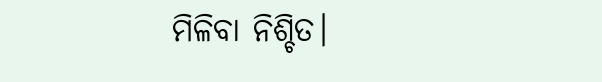ମିଳିବା ନିଶ୍ଚିତ।